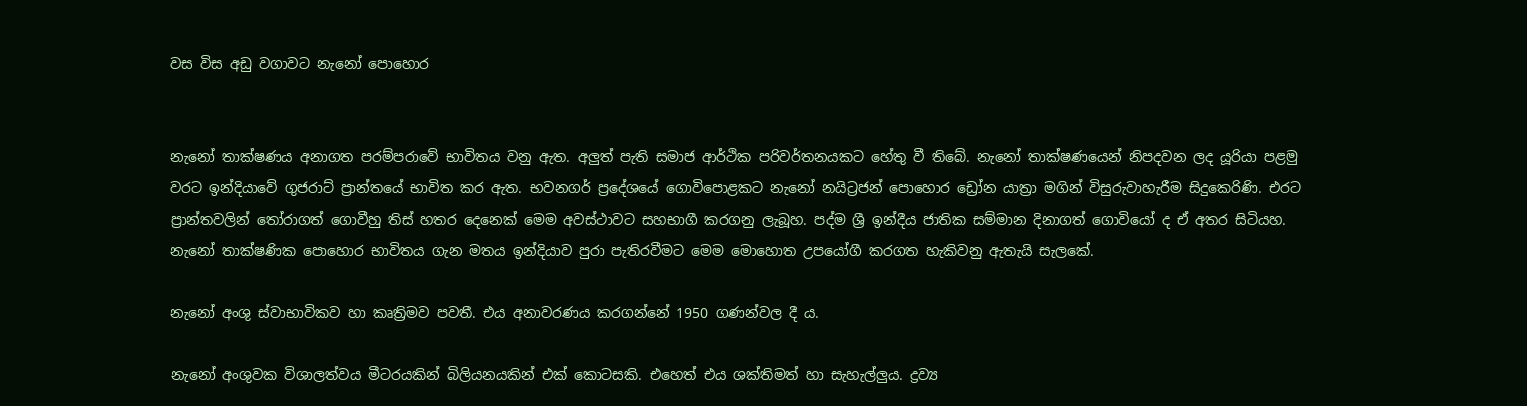වස විස අඩු වගාවට නැනෝ පොහොර


නැනෝ තාක්ෂණය අනාගත පරම්පරාවේ භාවිතය වනු ඇත. අලු‍ත් පැති සමාජ ආර්ථික පරිවර්තනයකට හේතු වී තිබේ. නැනෝ තාක්ෂණයෙන් නිපදවන ලද යූරියා පළමු වරට ඉන්දියාවේ ගුජරාට් ප්‍රාන්තයේ භාවිත කර ඇත. භවනගර් ප්‍රදේශයේ ගොවිපොළකට නැනෝ නයිට්‍රජන් පොහොර ඩ්‍රෝන යාත්‍රා මගින් විසුරුවාහැරීම සිදුකෙරිණි. එරට ප්‍රාන්තවලින් තෝරාගත් ගොවීහු තිස් හතර දෙනෙක් මෙම අවස්ථාවට සහභාගී කරගනු ලැබූහ. පද්ම ශ්‍රී ඉන්දීය ජාතික සම්මාන දිනාගත් ගොවියෝ ද ඒ අතර සිටියහ. නැනෝ තාක්ෂණික පොහොර භාවිතය ගැන මතය ඉන්දියාව පුරා පැතිරවීමට මෙම මොහොත උපයෝගී කරගත හැකිවනු ඇතැයි සැලකේ.

නැනෝ අංශු ස්වාභාවිකව හා කෘත්‍රිමව පවතී. එය අනාවරණය කරගන්නේ 1950 ගණන්වල දී ය.

නැනෝ අංශුවක විශාලත්වය මීටරයකින් බිලියනයකින් එක් කොටසකි. එහෙත් එය ශක්තිමත් හා සැහැල්ලු‍ය. ද්‍රව්‍ය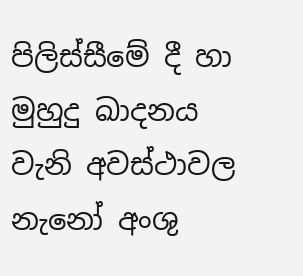පිලිස්සීමේ දී හා මුහුදු ඛාදනය වැනි අවස්ථාවල නැනෝ අංශු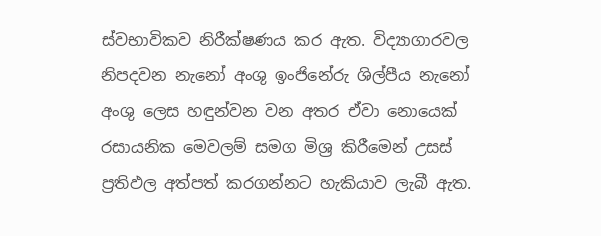ස්වභාවිකව නිරීක්ෂණය කර ඇත. විද්‍යාගාරවල නිපදවන නැනෝ අංශු ඉංජිනේරු ශිල්පීය නැනෝ අංශු ලෙස හඳුන්වන වන අතර ඒවා නොයෙක් රසායනික මෙවලම් සමග මිශ්‍ර කිරීමෙන් උසස් ප්‍රතිඵල අත්පත් කරගන්නට හැකියාව ලැබී ඇත.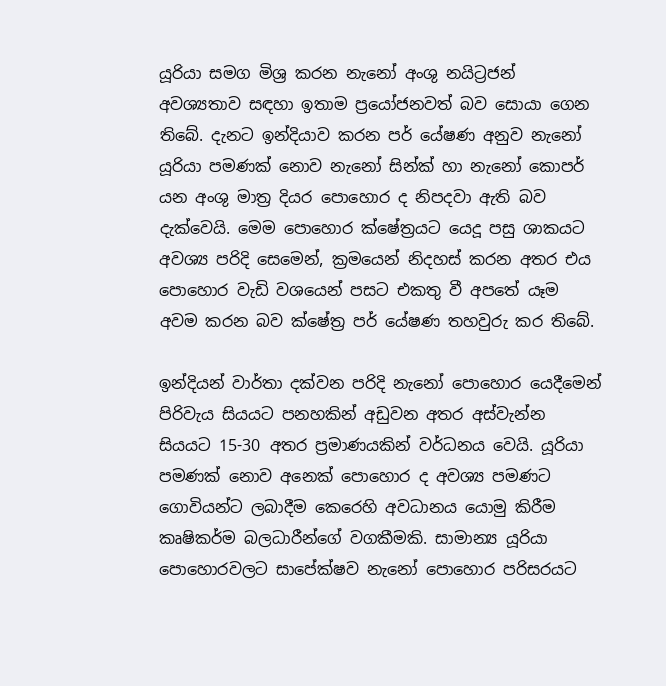යූරියා සමග මිශ්‍ර කරන නැනෝ අංශු නයිට්‍රජන් අවශ්‍යතාව සඳහා ඉතාම ප්‍රයෝජනවත් බව සොයා ගෙන තිබේ. දැනට ඉන්දියාව කරන පර් යේෂණ අනුව නැනෝ යූරියා පමණක් නොව නැනෝ සින්ක් හා නැනෝ කොපර් යන අංශු මාත්‍ර දියර පොහොර ද නිපදවා ඇති බව දැක්වෙයි. මෙම පොහොර ක්ෂේත්‍රයට යෙදූ පසු ශාකයට අවශ්‍ය පරිදි සෙමෙන්, ක්‍රමයෙන් නිදහස් කරන අතර එය පොහොර වැඩි වශයෙන් පසට එකතු වී අපතේ යෑම අවම කරන බව ක්ෂේත්‍ර පර් යේෂණ තහවුරු කර තිබේ.

ඉන්දියන් වාර්තා දක්වන පරිදි නැනෝ පොහොර යෙදීමෙන් පිරිවැය සියයට පනහකින් අඩුවන අතර අස්වැන්න සියයට 15-30 අතර ප්‍රමාණයකින් වර්ධනය වෙයි. යූරියා පමණක් නොව අනෙක් පොහොර ද අවශ්‍ය පමණට ගොවියන්ට ලබාදීම කෙරෙහි අවධානය යොමු කිරීම කෘෂිකර්ම බලධාරීන්ගේ වගකීමකි. සාමාන්‍ය යූරියා පොහොරවලට සාපේක්ෂව නැනෝ පොහොර පරිසරයට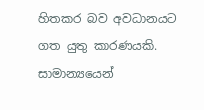හිතකර බව අවධානයට ගත යුතු කාරණයකි. සාමාන්‍යයෙන්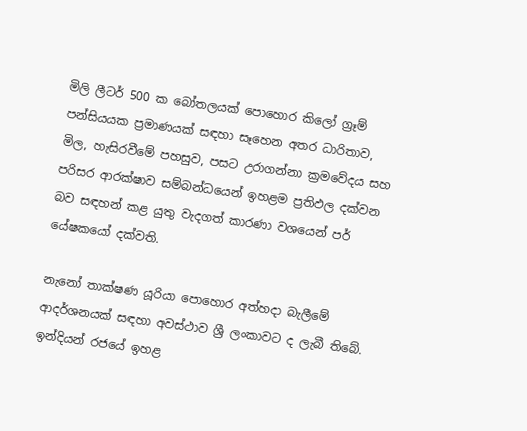මිලි ලීටර් 500 ක බෝතලයක් පොහොර කිලෝ ග්‍රෑම් පන්සියයක ප්‍රමාණයක් සඳහා සෑහෙන අතර ධාරිතාව, මිල, හැසිරවීමේ පහසුව, පසට උරාගන්නා ක්‍රමවේදය සහ පරිසර ආරක්ෂාව සම්බන්ධයෙන් ඉහළම ප්‍රතිඵල දක්වන බව සඳහන් කළ යුතු වැදගත් කාරණා වශයෙන් පර් යේෂකයෝ දක්වති.

නැනෝ තාක්ෂණ යූරියා පොහොර අත්හදා බැලීමේ ආදර්ශනයක් සඳහා අවස්ථාව ශ්‍රී ලංකාවට ද ලැබී තිබේ. ඉන්දියන් රජයේ ඉහළ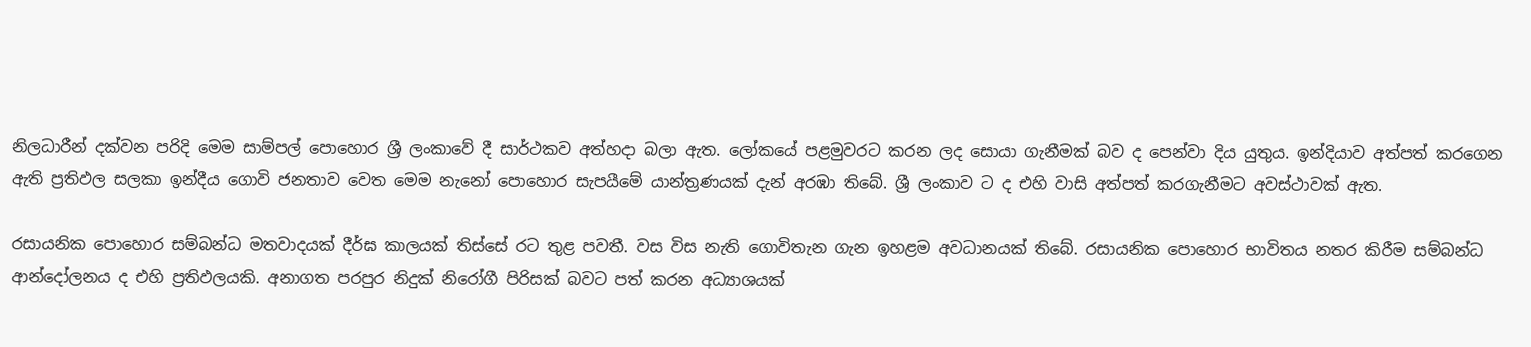නිලධාරීන් දක්වන පරිදි මෙම සාම්පල් පොහොර ශ්‍රී ලංකාවේ දී සාර්ථකව අත්හදා බලා ඇත. ලෝකයේ පළමුවරට කරන ලද සොයා ගැනීමක් බව ද පෙන්වා දිය යුතුය. ඉන්දියාව අත්පත් කරගෙන ඇති ප්‍රතිඵල සලකා ඉන්දීය ගොවි ජනතාව වෙත මෙම නැනෝ පොහොර සැපයීමේ යාන්ත්‍රණයක් දැන් අරඹා තිබේ. ශ්‍රී ලංකාව ට ද එහි වාසි අත්පත් කරගැනීමට අවස්ථාවක් ඇත.

රසායනික පොහොර සම්බන්ධ මතවාදයක් දීර්ඝ කාලයක් තිස්සේ රට තුළ පවතී. වස විස නැති ගොවිතැන ගැන ඉහළම අවධානයක් තිබේ. රසායනික පොහොර භාවිතය නතර කිරීම සම්බන්ධ ආන්දෝලනය ද එහි ප්‍රතිඵලයකි. අනාගත පරපුර නිදුක් නිරෝගී පිරිසක් බවට පත් කරන අධ්‍යාශයක්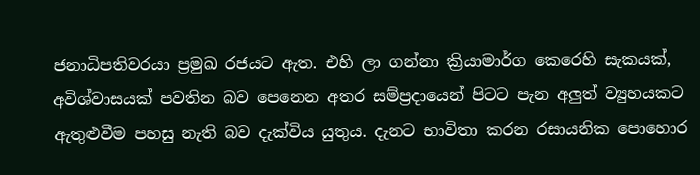ජනාධිපතිවරයා ප්‍රමුඛ රජයට ඇත. එහි ලා ගන්නා ක්‍රියාමාර්ග කෙරෙහි සැකයක්, අවිශ්වාසයක් පවතින බව පෙනෙන අතර සම්ප්‍රදායෙන් පිටට පැන අලු‍ත් ව්‍යුහයකට ඇතුළුවීම පහසු නැති බව දැක්විය යුතුය. දැනට භාවිතා කරන රසායනික පොහොර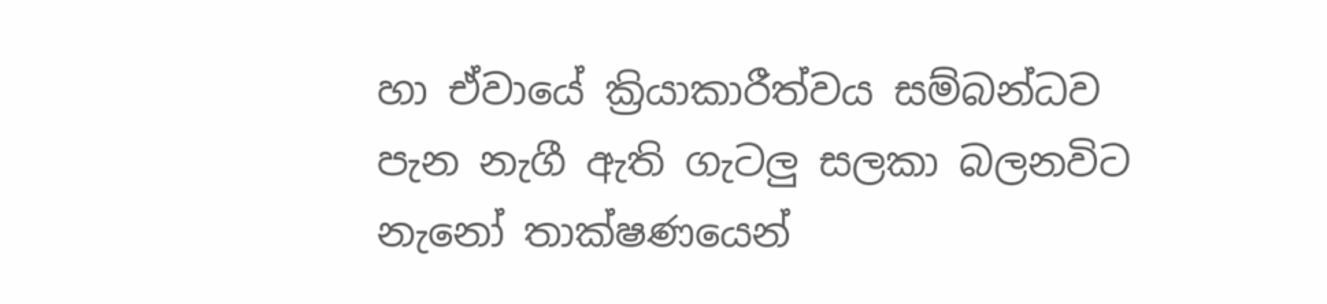හා ඒවායේ ක්‍රියාකාරීත්වය සම්බන්ධව පැන නැගී ඇති ගැටලු සලකා බලනවිට නැනෝ තාක්ෂණයෙන්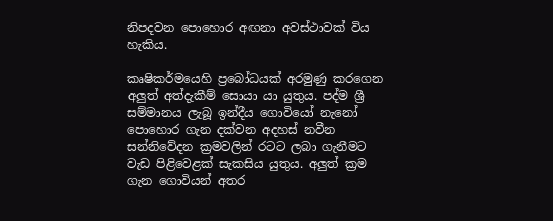නිපදවන පොහොර අඟනා අවස්ථාවක් විය හැකිය.

කෘෂිකර්මයෙහි ප්‍රබෝධයක් අරමුණු කරගෙන අලු‍ත් අත්දැකීම් සොයා යා යුතුය. පද්ම ශ්‍රී සම්මානය ලැබූ ඉන්දීය ගොවියෝ නැනෝ පොහොර ගැන දක්වන අදහස් නවීන සන්නිවේදන ක්‍රමවලින් රටට ලබා ගැනීමට වැඩ පිළිවෙළක් සැකසිය යුතුය. අලු‍ත් ක්‍රම ගැන ගොවියන් අතර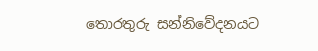තොරතුරු සන්නිවේදනයට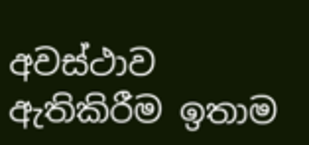අවස්ථාව ඇතිකිරීම ඉතාම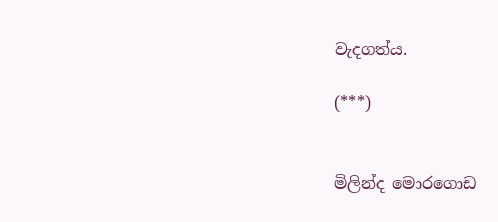වැදගත්ය.

(***)


මිලින්ද මොරගොඩ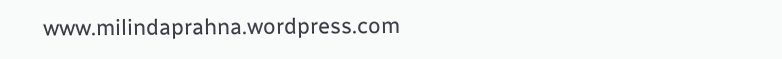www.milindaprahna.wordpress.com